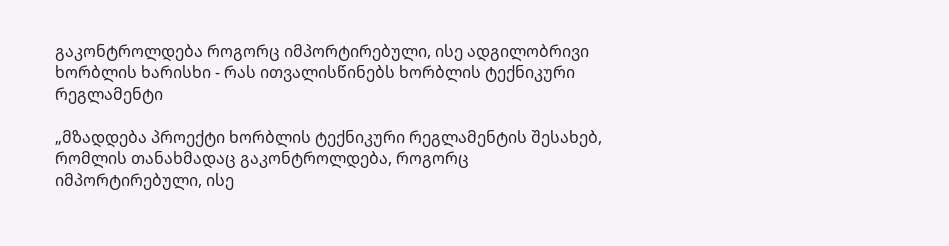გაკონტროლდება როგორც იმპორტირებული, ისე ადგილობრივი ხორბლის ხარისხი - რას ითვალისწინებს ხორბლის ტექნიკური რეგლამენტი

„მზადდება პროექტი ხორბლის ტექნიკური რეგლამენტის შესახებ, რომლის თანახმადაც გაკონტროლდება, როგორც იმპორტირებული, ისე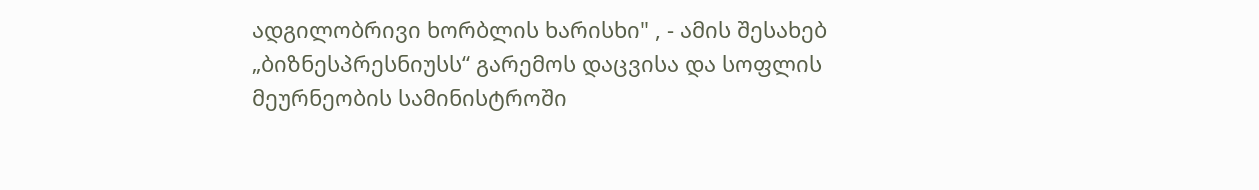ადგილობრივი ხორბლის ხარისხი" , - ამის შესახებ „ბიზნესპრესნიუსს“ გარემოს დაცვისა და სოფლის მეურნეობის სამინისტროში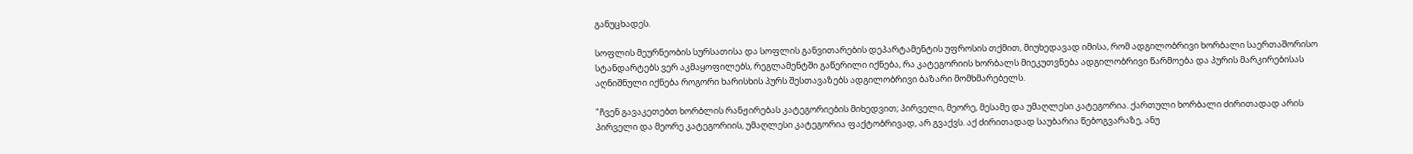განუცხადეს.

სოფლის მეურნეობის სურსათისა და სოფლის განვითარების დეპარტამენტის უფროსის თქმით, მიუხედავად იმისა, რომ ადგილობრივი ხორბალი საერთაშორისო სტანდარტებს ვერ აკმაყოფილებს, რეგლამენტში გაწერილი იქნება, რა კატეგორიის ხორბალს მიეკუთვნება ადგილობრივი წარმოება და პურის მარკირებისას აღნიშნული იქნება როგორი ხარისხის პურს შესთავაზებს ადგილობრივი ბაზარი მომხმარებელს.

"ჩვენ გავაკეთებთ ხორბლის რანჟირებას კატეგორიების მიხედვით; პირველი, მეორე, მესამე და უმაღლესი კატეგორია. ქართული ხორბალი ძირითადად არის პირველი და მეორე კატეგორიის, უმაღლესი კატეგორია ფაქტობრივად, არ გვაქვს. აქ ძირითადად საუბარია წებოგვარაზე, ანუ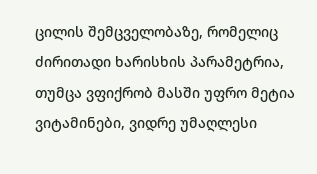ცილის შემცველობაზე, რომელიც ძირითადი ხარისხის პარამეტრია, თუმცა ვფიქრობ მასში უფრო მეტია ვიტამინები, ვიდრე უმაღლესი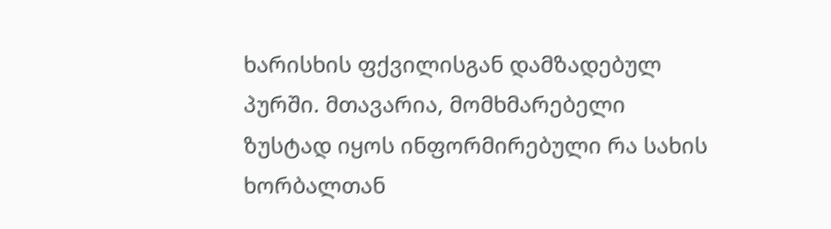ხარისხის ფქვილისგან დამზადებულ პურში. მთავარია, მომხმარებელი ზუსტად იყოს ინფორმირებული რა სახის ხორბალთან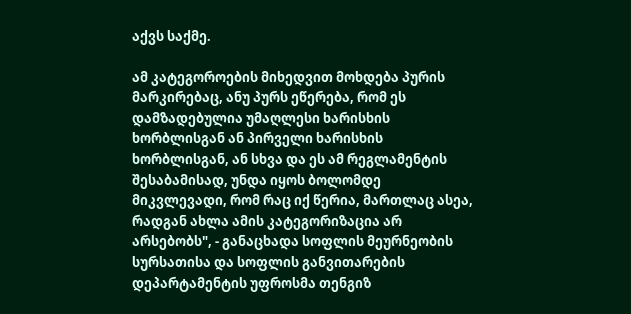აქვს საქმე.

ამ კატეგოროების მიხედვით მოხდება პურის მარკირებაც, ანუ პურს ეწერება, რომ ეს დამზადებულია უმაღლესი ხარისხის ხორბლისგან ან პირველი ხარისხის ხორბლისგან, ან სხვა და ეს ამ რეგლამენტის შესაბამისად, უნდა იყოს ბოლომდე მიკვლევადი, რომ რაც იქ წერია, მართლაც ასეა, რადგან ახლა ამის კატეგორიზაცია არ არსებობს", - განაცხადა სოფლის მეურნეობის სურსათისა და სოფლის განვითარების დეპარტამენტის უფროსმა თენგიზ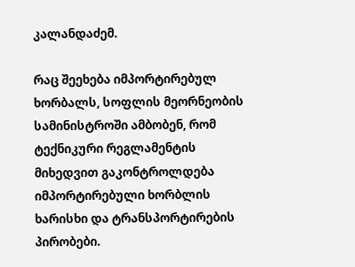კალანდაძემ.

რაც შეეხება იმპორტირებულ ხორბალს, სოფლის მეორნეობის სამინისტროში ამბობენ, რომ ტექნიკური რეგლამენტის მიხედვით გაკონტროლდება იმპორტირებული ხორბლის ხარისხი და ტრანსპორტირების პირობები.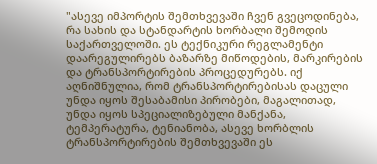"ასევე იმპორტის შემთხვევაში ჩვენ გვეცოდინება, რა სახის და სტანდარტის ხორბალი შემოდის საქართველოში. ეს ტექნიკური რეგლამენტი დაარეგულირებს ბაზარზე მიწოდების, მარკირების და ტრანსპორტირების პროცედურებს. იქ აღნიშნულია, რომ ტრანსპორტირებისას დაცული უნდა იყოს შესაბამისი პირობები, მაგალითად, უნდა იყოს სპეციალიზებული მანქანა, ტემპერატურა, ტენიანობა, ასევე ხორბლის ტრანსპორტირების შემთხვევაში ეს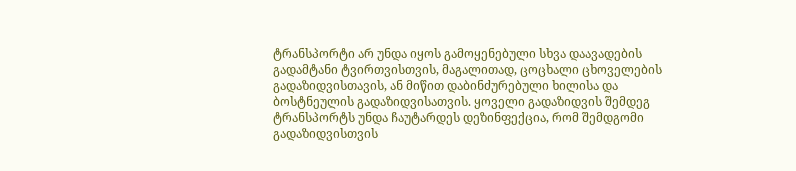ტრანსპორტი არ უნდა იყოს გამოყენებული სხვა დაავადების გადამტანი ტვირთვისთვის, მაგალითად, ცოცხალი ცხოველების გადაზიდვისთავის, ან მიწით დაბინძურებული ხილისა და ბოსტნეულის გადაზიდვისათვის. ყოველი გადაზიდვის შემდეგ ტრანსპორტს უნდა ჩაუტარდეს დეზინფექცია, რომ შემდგომი გადაზიდვისთვის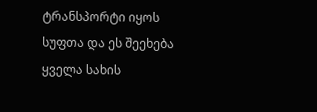ტრანსპორტი იყოს სუფთა და ეს შეეხება ყველა სახის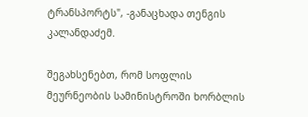ტრანსპორტს", -განაცხადა თენგის კალანდაძემ.

შეგახსენებთ, რომ სოფლის მეურნეობის სამინისტროში ხორბლის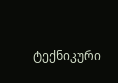ტექნიკური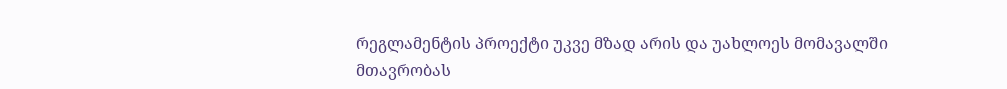რეგლამენტის პროექტი უკვე მზად არის და უახლოეს მომავალში მთავრობას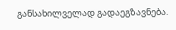განსახილველად გადაეგზავნება.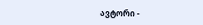ავტორი -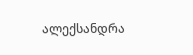ალექსანდრა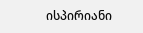ისპირიანი